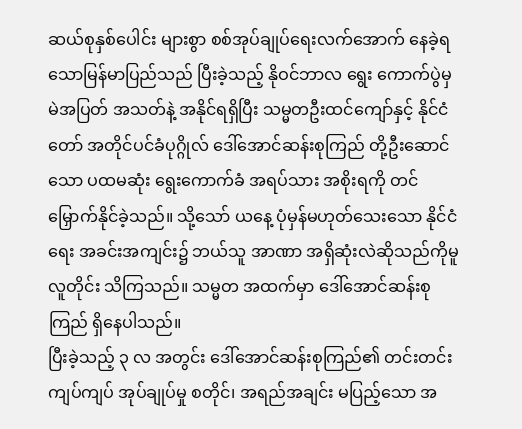ဆယ်စုနှစ်ပေါင်း များစွာ စစ်အုပ်ချုပ်ရေးလက်အောက် နေခဲ့ရသောမြန်မာပြည်သည် ပြီးခဲ့သည့် နိုဝင်ဘာလ ရွေး ကောက်ပွဲမှ မဲအပြတ် အသတ်နဲ့ အနိုင်ရရှိပြီး သမ္မတဦးထင်ကျော်နှင့် နိုင်ငံတော် အတိုင်ပင်ခံပုဂ္ဂိုလ် ဒေါ်အောင်ဆန်းစုကြည် တို့ဦးဆောင်သော ပထမဆုံး ရွေးကောက်ခံ အရပ်သား အစိုးရကို တင်မြှောက်နိုင်ခဲ့သည်။ သို့သော် ယနေ့ ပုံမှန်မဟုတ်သေးသော နိုင်ငံရေး အခင်းအကျင်း၌ ဘယ်သူ အာဏာ အရှိဆုံးလဲဆိုသည်ကိုမူ လူတိုင်း သိကြသည်။ သမ္မတ အထက်မှာ ဒေါ်အောင်ဆန်းစုကြည် ရှိနေပါသည်။
ပြီးခဲ့သည့် ၃ လ အတွင်း ဒေါ်အောင်ဆန်းစုကြည်၏ တင်းတင်းကျပ်ကျပ် အုပ်ချုပ်မှု စတိုင်၊ အရည်အချင်း မပြည့်သော အ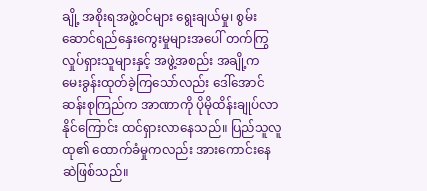ချို့ အစိုးရအဖွဲ့ဝင်များ ရွေးချယ်မှု၊ စွမ်းဆောင်ရည်နှေးကွေးမှုများအပေါ် တက်ကြွလှုပ်ရှားသူများနှင့် အဖွဲ့အစည်း အချို့က မေးခွန်းထုတ်ခဲ့ကြသော်လည်း ဒေါ်အောင်ဆန်းစုကြည်က အာဏာကို ပိုမိုထိန်းချုပ်လာနိုင်ကြောင်း ထင်ရှားလာနေသည်။ ပြည်သူလူထု၏ ထောက်ခံမှုကလည်း အားကောင်းနေဆဲဖြစ်သည်။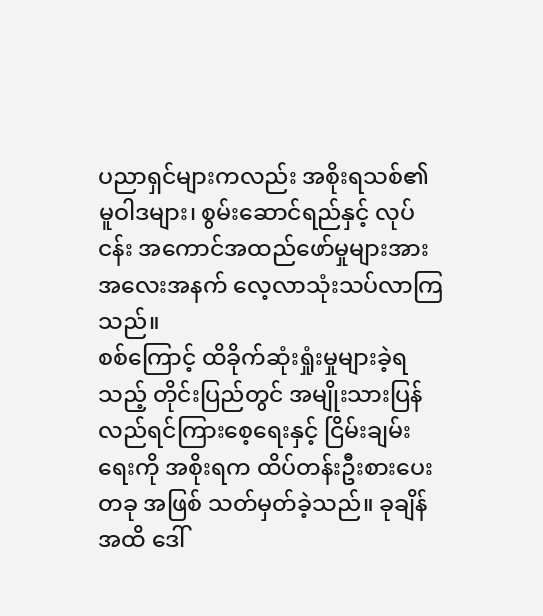ပညာရှင်များကလည်း အစိုးရသစ်၏ မူဝါဒများ၊ စွမ်းဆောင်ရည်နှင့် လုပ်ငန်း အကောင်အထည်ဖော်မှုများအား အလေးအနက် လေ့လာသုံးသပ်လာကြသည်။
စစ်ကြောင့် ထိခိုက်ဆုံးရှုံးမှုများခဲ့ရသည့် တိုင်းပြည်တွင် အမျိုးသားပြန်လည်ရင်ကြားစေ့ရေးနှင့် ငြိမ်းချမ်းရေးကို အစိုးရက ထိပ်တန်းဦးစားပေးတခု အဖြစ် သတ်မှတ်ခဲ့သည်။ ခုချိန်အထိ ဒေါ်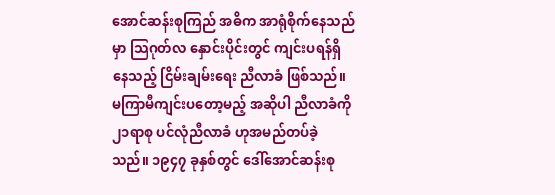အောင်ဆန်းစုကြည် အဓိက အာရုံစိုက်နေသည်မှာ သြဂုတ်လ နှောင်းပိုင်းတွင် ကျင်းပရန်ရှိနေသည့် ငြိမ်းချမ်းရေး ညီလာခံ ဖြစ်သည်။
မကြာမီကျင်းပတော့မည့် အဆိုပါ ညီလာခံကို ၂၁ရာစု ပင်လုံညီလာခံ ဟုအမည်တပ်ခဲ့သည်။ ၁၉၄၇ ခုနှစ်တွင် ဒေါ်အောင်ဆန်းစု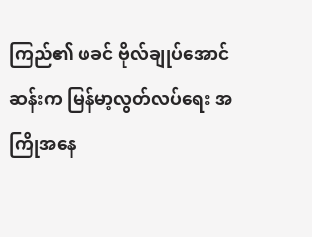ကြည်၏ ဖခင် ဗိုလ်ချုပ်အောင်ဆန်းက မြန်မာ့လွတ်လပ်ရေး အကြိုအနေ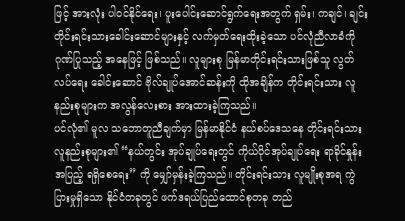ဖြင့် အားလုံး ပါဝင်နိုင်ရေး၊ ပူးပေါင်းဆောင်ရွက်ရေးအတွက် ရှမ်း၊ ကချင်၊ ချင်း တိုင်းရင်းသားခေါင်းဆောင်များနှင့် လက်မှတ်ရေးထိုးခဲ့သော ပင်လုံညီလာခံကို ဂုဏ်ပြုသည့် အနေဖြင့် ဖြစ်သည်။ လူများစု မြန်မာတိုင်းရင်းသားဖြစ်သူ လွတ်လပ်ရေး ခေါင်းဆောင် ဗိုလ်ချုပ်အောင်ဆန်းကို ထိုအချိန်က တိုင်းရင်းသား လူနည်းစုများက အလွန်လေးစား အားထားခဲ့ကြသည်။
ပင်လုံ၏ မူလ သဘောတူညီချက်မှာ မြန်မာနိုင်ငံ နယ်စပ်ဒေသနေ တိုင်းရင်းသားလူနည်းစုများ၏ “နယ်တွင်း အုပ်ချုပ်ရေးတွင် ကိုယ်ပိုင်အုပ်ချုပ်ရေး ရာခိုင်နှုန်းအပြည့် ရရှိစေရေး” ကို မျှော်မှန်းခဲ့ကြသည်။ တိုင်းရင်းသား လူမျိုးစုအရ ကွဲပြားမှုရှိသော နိုင်ငံတခုတွင် ဖက်ဒရယ်ပြည်ထောင်စုတခု တည်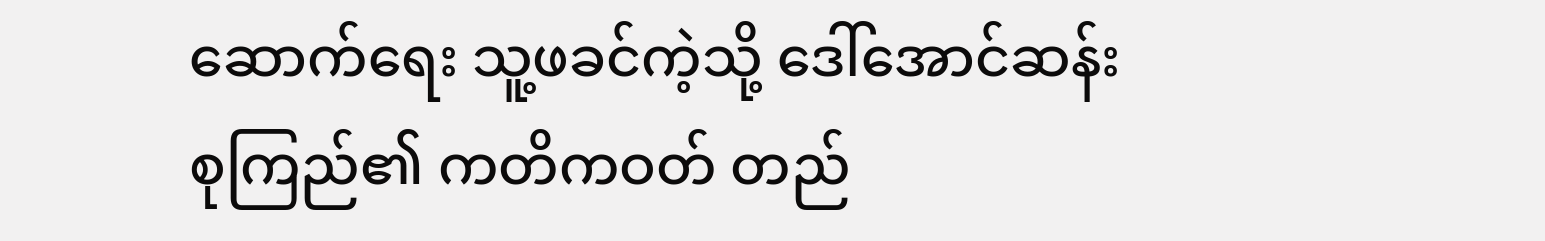ဆောက်ရေး သူ့ဖခင်ကဲ့သို့ ဒေါ်အောင်ဆန်းစုကြည်၏ ကတိကဝတ် တည်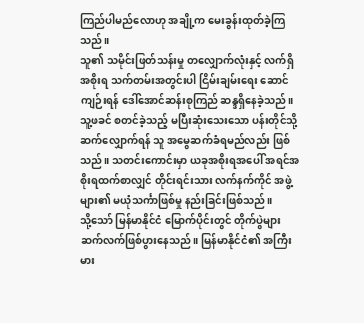ကြည်ပါမည်လောဟု အချို့က မေးခွန်းထုတ်ခဲ့ကြသည်။
သူ၏ သမိုင်းဖြတ်သန်းမှု တလျှောက်လုံးနှင့် လက်ရှိအစိုးရ သက်တမ်းအတွင်းပါ ငြိမ်းချမ်းရေး ဆောင်ကျဉ်းရန် ဒေါ်အောင်ဆန်းစုကြည် ဆန္ဒရှိနေခဲ့သည်။ သူ့ဖခင် စတင်ခဲ့သည့် မပြီးဆုံးသေးသော ပန်းတိုင်သို့ ဆက်လျှောက်ရန် သူ အမွေဆက်ခံရမည်လည်း ဖြစ်သည်။ သတင်းကောင်းမှာ ယခုအစိုးရအပေါ် အရင်အစိုးရထက်စာလျှင် တိုင်းရင်းသား လက်နက်ကိုင် အဖွဲ့များ၏ မယုံသင်္ကာဖြစ်မှု နည်းခြင်းဖြစ်သည်။
သို့သော် မြန်မာနိုင်ငံ မြောက်ပိုင်းတွင် တိုက်ပွဲများ ဆက်လက်ဖြစ်ပွားနေသည်။ မြန်မာနိုင်ငံ၏ အကြီးမား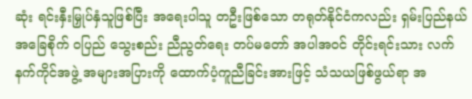ဆုံး ရင်းနှီးမြှုပ်နှံသူဖြစ်ပြီး အရေးပါသူ တဦးဖြစ်သော တရုတ်နိုင်ငံကလည်း ရှမ်းပြည်နယ် အခြေစိုက် ဝပြည် သွေးစည်း ညီညွတ်ရေး တပ်မတော် အပါအဝင် တိုင်းရင်းသား လက်နက်ကိုင်အဖွဲ့ အများအပြားကို ထောက်ပံ့ကူညီခြင်းအားဖြင့် သံသယဖြစ်ဖွယ်ရာ အ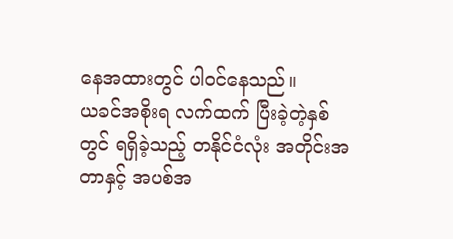နေအထားတွင် ပါဝင်နေသည်။
ယခင်အစိုးရ လက်ထက် ပြီးခဲ့တဲ့နှစ်တွင် ရရှိခဲ့သည့် တနိုင်ငံလုံး အတိုင်းအတာနှင့် အပစ်အ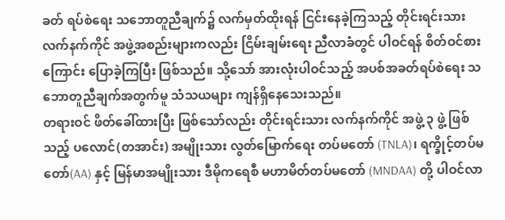ခတ် ရပ်စဲရေး သဘောတူညီချက်၌ လက်မှတ်ထိုးရန် ငြင်းနေခဲ့ကြသည့် တိုင်းရင်းသား လက်နက်ကိုင် အဖွဲ့အစည်းများကလည်း ငြိမ်းချမ်းရေး ညီလာခံတွင် ပါဝင်ရန် စိတ်ဝင်စားကြောင်း ပြောခဲ့ကြပြီး ဖြစ်သည်။ သို့သော် အားလုံးပါဝင်သည့် အပစ်အခတ်ရပ်စဲရေး သဘောတူညီချက်အတွက်မူ သံသယများ ကျန်ရှိနေသေးသည်။
တရားဝင် ဖိတ်ခေါ်ထားပြီး ဖြစ်သော်လည်း တိုင်းရင်းသား လက်နက်ကိုင် အဖွဲ့ ၃ ဖွဲ့ ဖြစ်သည့် ပလောင်(တအာင်း) အမျိုးသား လွတ်မြောက်ရေး တပ်မတော် (TNLA)၊ ရက္ခိုင့်တပ်မတော်(AA) နှင့် မြန်မာအမျိုးသား ဒီမိုကရေစီ မဟာမိတ်တပ်မတော် (MNDAA) တို့ ပါဝင်လာ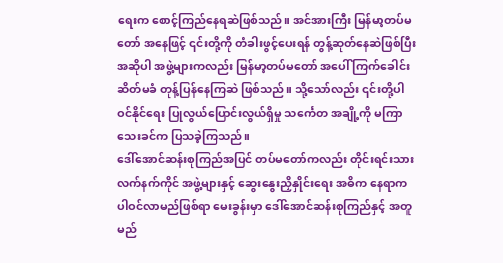ရေးက စောင့်ကြည်နေရဆဲဖြစ်သည်။ အင်အားကြီး မြန်မာ့တပ်မတော် အနေဖြင့် ၎င်းတို့ကို တံခါးဖွင့်ပေးရန် တွန့်ဆုတ်နေဆဲဖြစ်ပြီး အဆိုပါ အဖွဲ့များကလည်း မြန်မာ့တပ်မတော် အပေါ် ကြက်ခေါင်းဆိတ်မခံ တုန့်ပြန်နေကြဆဲ ဖြစ်သည်။ သို့သော်လည်း ၎င်းတို့ပါဝင်နိုင်ရေး ပြုလွယ်ပြောင်းလွယ်ရှိမှု သင်္ကေတ အချို့ကို မကြာသေးခင်က ပြသခဲ့ကြသည်။
ဒေါ်အောင်ဆန်းစုကြည်အပြင် တပ်မတော်ကလည်း တိုင်းရင်းသားလက်နက်ကိုင် အဖွဲ့များနှင့် ဆွေးနွေးညှိနှိုင်းရေး အဓိက နေရာက ပါဝင်လာမည်ဖြစ်ရာ မေးခွန်းမှာ ဒေါ်အောင်ဆန်းစုကြည်နှင့် အတူ မည်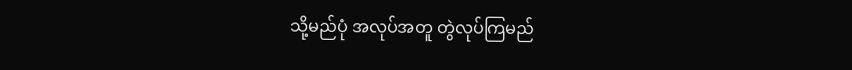သို့မည်ပုံ အလုပ်အတူ တွဲလုပ်ကြမည်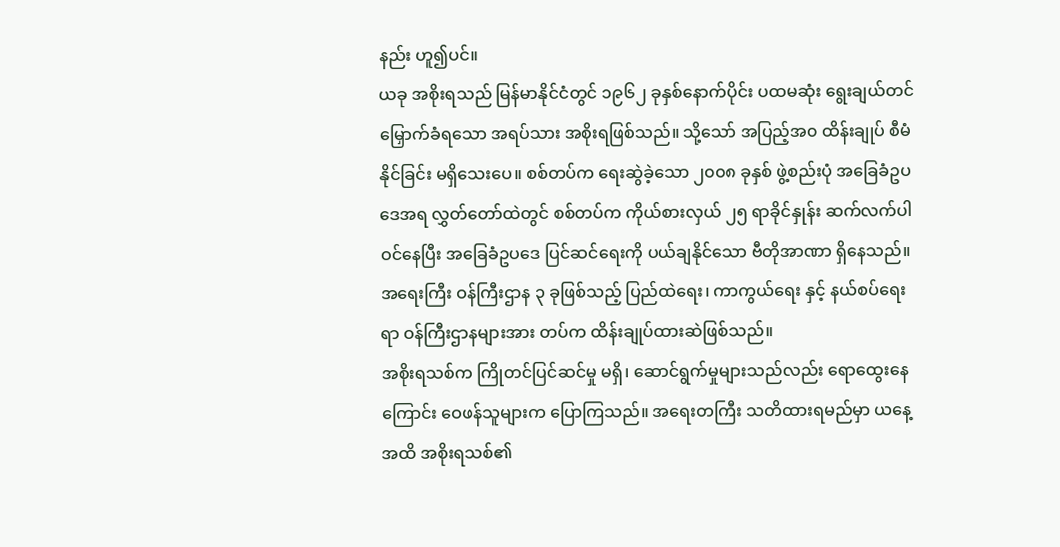နည်း ဟူ၍ပင်။
ယခု အစိုးရသည် မြန်မာနိုင်ငံတွင် ၁၉၆၂ ခုနှစ်နောက်ပိုင်း ပထမဆုံး ရွေးချယ်တင်မြှောက်ခံရသော အရပ်သား အစိုးရဖြစ်သည်။ သို့သော် အပြည့်အ၀ ထိန်းချုပ် စီမံနိုင်ခြင်း မရှိသေးပေ။ စစ်တပ်က ရေးဆွဲခဲ့သော ၂၀၀၈ ခုနှစ် ဖွဲ့စည်းပုံ အခြေခံဥပဒေအရ လွှတ်တော်ထဲတွင် စစ်တပ်က ကိုယ်စားလှယ် ၂၅ ရာခိုင်နှုန်း ဆက်လက်ပါဝင်နေပြီး အခြေခံဥပဒေ ပြင်ဆင်ရေးကို ပယ်ချနိုင်သော ဗီတိုအာဏာ ရှိနေသည်။ အရေးကြီး ဝန်ကြီးဌာန ၃ ခုဖြစ်သည့် ပြည်ထဲရေး၊ ကာကွယ်ရေး နှင့် နယ်စပ်ရေးရာ ဝန်ကြီးဌာနများအား တပ်က ထိန်းချုပ်ထားဆဲဖြစ်သည်။
အစိုးရသစ်က ကြိုတင်ပြင်ဆင်မှု မရှိ၊ ဆောင်ရွက်မှုများသည်လည်း ရောထွေးနေကြောင်း ဝေဖန်သူများက ပြောကြသည်။ အရေးတကြီး သတိထားရမည်မှာ ယနေ့အထိ အစိုးရသစ်၏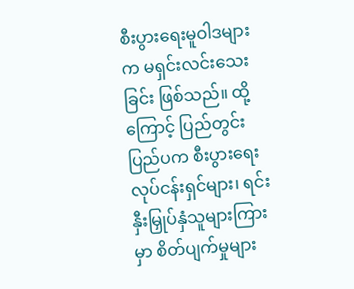စီးပွားရေးမူဝါဒများက မရှင်းလင်းသေးခြင်း ဖြစ်သည်။ ထို့ကြောင့် ပြည်တွင်း ပြည်ပက စီးပွားရေး လုပ်ငန်းရှင်များ၊ ရင်းနှီးမြှုပ်နှံသူများကြားမှာ စိတ်ပျက်မှုများ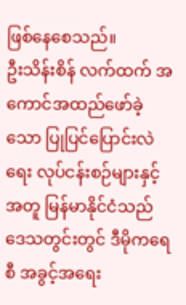ဖြစ်နေစေသည်။
ဦးသိန်းစိန် လက်ထက် အကောင်အထည်ဖော်ခဲ့သော ပြုပြင်ပြောင်းလဲရေး လုပ်ငန်းစဉ်များနှင့် အတူ မြန်မာနိုင်ငံသည် ဒေသတွင်းတွင် ဒီမိုကရေစီ အခွင့်အရေး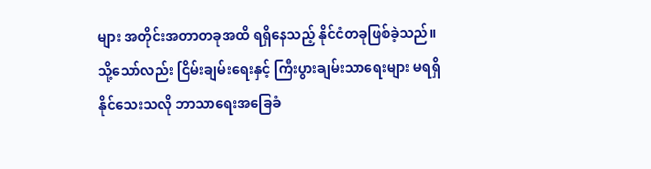များ အတိုင်းအတာတခုအထိ ရရှိနေသည့် နိုင်ငံတခုဖြစ်ခဲ့သည်။ သို့သော်လည်း ငြိမ်းချမ်းရေးနှင့် ကြီးပွားချမ်းသာရေးများ မရရှိနိုင်သေးသလို ဘာသာရေးအခြေခံ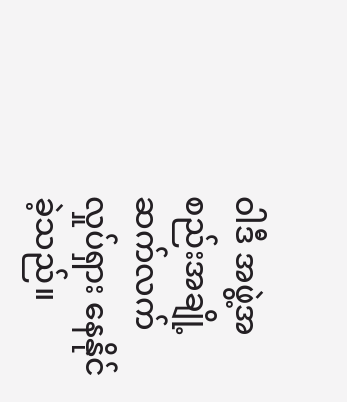ဝါဒီ အဖွဲ့အစည်းအချို့ ဆက်လက် လှုပ်ရှား နေနိုင်ခဲ့သည်။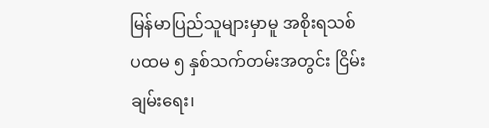မြန်မာပြည်သူများမှာမူ အစိုးရသစ် ပထမ ၅ နှစ်သက်တမ်းအတွင်း ငြိမ်းချမ်းရေး၊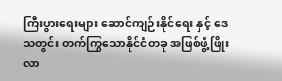ကြီးပွားရေးများ ဆောင်ကျဉ်းနိုင်ရေး နှင့် ဒေသတွင်း တက်ကြွသောနိုင်ငံတခု အဖြစ်ဖွံ့ဖြိုးလာ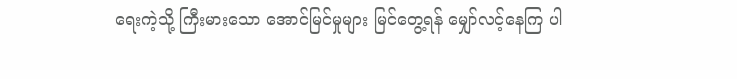ရေးကဲ့သို့ ကြီးမားသော အောင်မြင်မှုများ မြင်တွေ့ရန် မျှော်လင့်နေကြ ပါ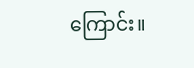ကြောင်း။